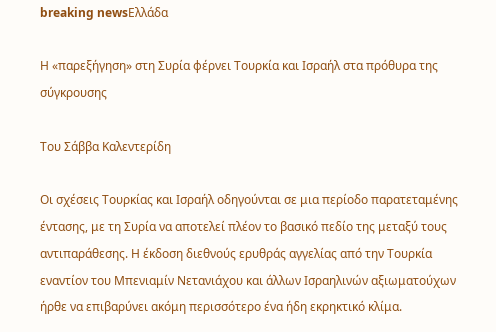breaking newsΕλλάδα

Η «παρεξήγηση» στη Συρία φέρνει Τουρκία και Ισραήλ στα πρόθυρα της σύγκρουσης

Του Σάββα Καλεντερίδη

Οι σχέσεις Τουρκίας και Ισραήλ οδηγούνται σε μια περίοδο παρατεταμένης έντασης, με τη Συρία να αποτελεί πλέον το βασικό πεδίο της μεταξύ τους αντιπαράθεσης. Η έκδοση διεθνούς ερυθράς αγγελίας από την Τουρκία εναντίον του Μπενιαμίν Νετανιάχου και άλλων Ισραηλινών αξιωματούχων ήρθε να επιβαρύνει ακόμη περισσότερο ένα ήδη εκρηκτικό κλίμα.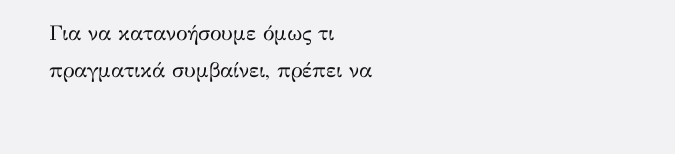Για να κατανοήσουμε όμως τι πραγματικά συμβαίνει, πρέπει να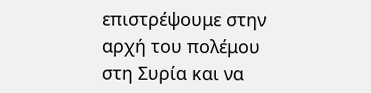επιστρέψουμε στην αρχή του πολέμου στη Συρία και να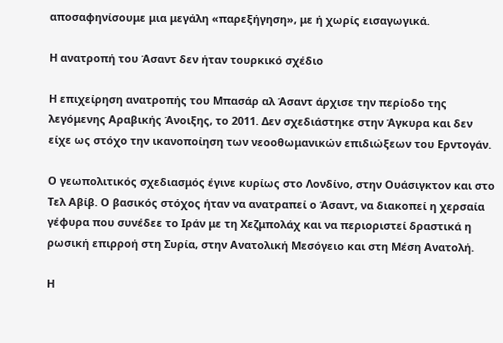αποσαφηνίσουμε μια μεγάλη «παρεξήγηση», με ή χωρίς εισαγωγικά.

Η ανατροπή του Άσαντ δεν ήταν τουρκικό σχέδιο

Η επιχείρηση ανατροπής του Μπασάρ αλ Άσαντ άρχισε την περίοδο της λεγόμενης Αραβικής Άνοιξης, το 2011. Δεν σχεδιάστηκε στην Άγκυρα και δεν είχε ως στόχο την ικανοποίηση των νεοοθωμανικών επιδιώξεων του Ερντογάν.

Ο γεωπολιτικός σχεδιασμός έγινε κυρίως στο Λονδίνο, στην Ουάσιγκτον και στο Τελ Αβίβ. Ο βασικός στόχος ήταν να ανατραπεί ο Άσαντ, να διακοπεί η χερσαία γέφυρα που συνέδεε το Ιράν με τη Χεζμπολάχ και να περιοριστεί δραστικά η ρωσική επιρροή στη Συρία, στην Ανατολική Μεσόγειο και στη Μέση Ανατολή.

Η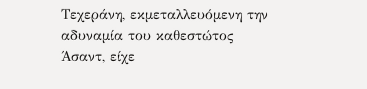Τεχεράνη, εκμεταλλευόμενη την αδυναμία του καθεστώτος Άσαντ, είχε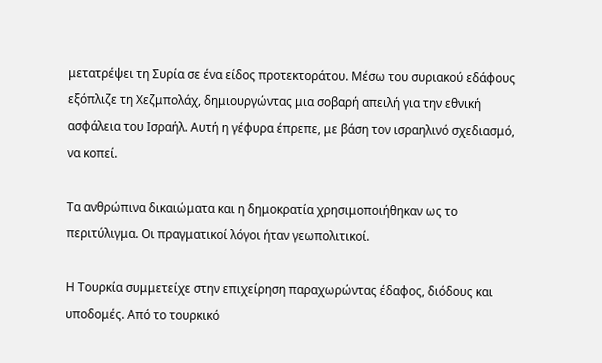μετατρέψει τη Συρία σε ένα είδος προτεκτοράτου. Μέσω του συριακού εδάφους εξόπλιζε τη Χεζμπολάχ, δημιουργώντας μια σοβαρή απειλή για την εθνική ασφάλεια του Ισραήλ. Αυτή η γέφυρα έπρεπε, με βάση τον ισραηλινό σχεδιασμό, να κοπεί.

Τα ανθρώπινα δικαιώματα και η δημοκρατία χρησιμοποιήθηκαν ως το περιτύλιγμα. Οι πραγματικοί λόγοι ήταν γεωπολιτικοί.

Η Τουρκία συμμετείχε στην επιχείρηση παραχωρώντας έδαφος, διόδους και υποδομές. Από το τουρκικό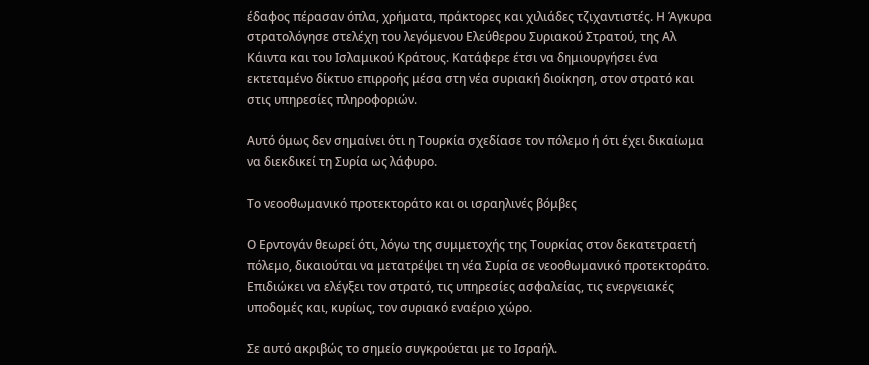έδαφος πέρασαν όπλα, χρήματα, πράκτορες και χιλιάδες τζιχαντιστές. Η Άγκυρα στρατολόγησε στελέχη του λεγόμενου Ελεύθερου Συριακού Στρατού, της Αλ Κάιντα και του Ισλαμικού Κράτους. Κατάφερε έτσι να δημιουργήσει ένα εκτεταμένο δίκτυο επιρροής μέσα στη νέα συριακή διοίκηση, στον στρατό και στις υπηρεσίες πληροφοριών.

Αυτό όμως δεν σημαίνει ότι η Τουρκία σχεδίασε τον πόλεμο ή ότι έχει δικαίωμα να διεκδικεί τη Συρία ως λάφυρο.

Το νεοοθωμανικό προτεκτοράτο και οι ισραηλινές βόμβες

Ο Ερντογάν θεωρεί ότι, λόγω της συμμετοχής της Τουρκίας στον δεκατετραετή πόλεμο, δικαιούται να μετατρέψει τη νέα Συρία σε νεοοθωμανικό προτεκτοράτο. Επιδιώκει να ελέγξει τον στρατό, τις υπηρεσίες ασφαλείας, τις ενεργειακές υποδομές και, κυρίως, τον συριακό εναέριο χώρο.

Σε αυτό ακριβώς το σημείο συγκρούεται με το Ισραήλ.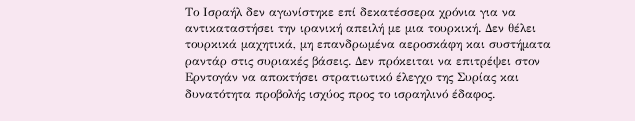Το Ισραήλ δεν αγωνίστηκε επί δεκατέσσερα χρόνια για να αντικαταστήσει την ιρανική απειλή με μια τουρκική. Δεν θέλει τουρκικά μαχητικά, μη επανδρωμένα αεροσκάφη και συστήματα ραντάρ στις συριακές βάσεις. Δεν πρόκειται να επιτρέψει στον Ερντογάν να αποκτήσει στρατιωτικό έλεγχο της Συρίας και δυνατότητα προβολής ισχύος προς το ισραηλινό έδαφος.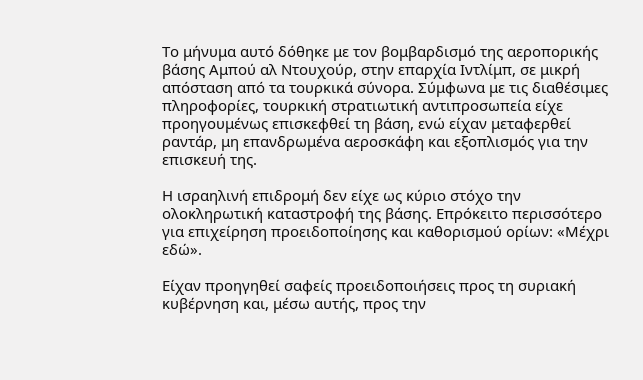Το μήνυμα αυτό δόθηκε με τον βομβαρδισμό της αεροπορικής βάσης Αμπού αλ Ντουχούρ, στην επαρχία Ιντλίμπ, σε μικρή απόσταση από τα τουρκικά σύνορα. Σύμφωνα με τις διαθέσιμες πληροφορίες, τουρκική στρατιωτική αντιπροσωπεία είχε προηγουμένως επισκεφθεί τη βάση, ενώ είχαν μεταφερθεί ραντάρ, μη επανδρωμένα αεροσκάφη και εξοπλισμός για την επισκευή της.

Η ισραηλινή επιδρομή δεν είχε ως κύριο στόχο την ολοκληρωτική καταστροφή της βάσης. Επρόκειτο περισσότερο για επιχείρηση προειδοποίησης και καθορισμού ορίων: «Μέχρι εδώ».

Είχαν προηγηθεί σαφείς προειδοποιήσεις προς τη συριακή κυβέρνηση και, μέσω αυτής, προς την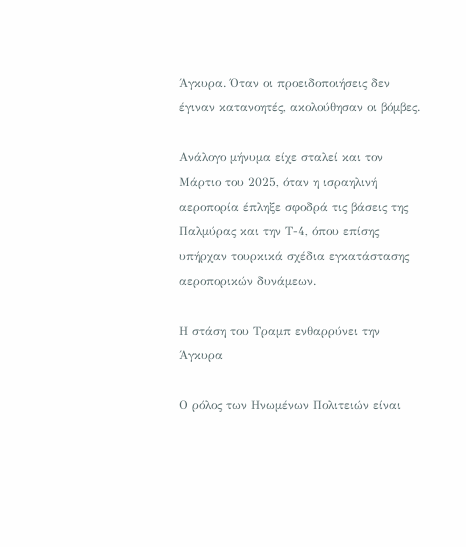Άγκυρα. Όταν οι προειδοποιήσεις δεν έγιναν κατανοητές, ακολούθησαν οι βόμβες.

Ανάλογο μήνυμα είχε σταλεί και τον Μάρτιο του 2025, όταν η ισραηλινή αεροπορία έπληξε σφοδρά τις βάσεις της Παλμύρας και την Τ-4, όπου επίσης υπήρχαν τουρκικά σχέδια εγκατάστασης αεροπορικών δυνάμεων.

Η στάση του Τραμπ ενθαρρύνει την Άγκυρα

Ο ρόλος των Ηνωμένων Πολιτειών είναι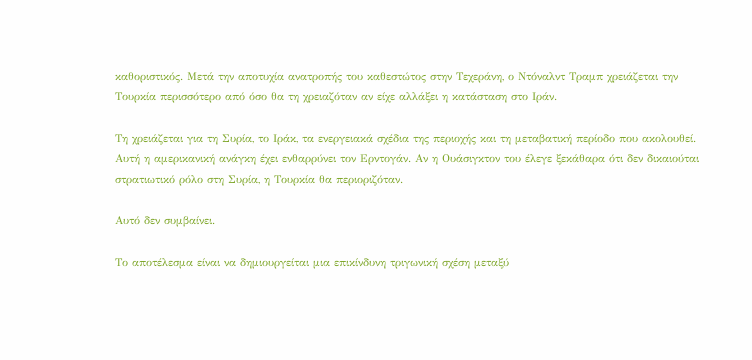καθοριστικός. Μετά την αποτυχία ανατροπής του καθεστώτος στην Τεχεράνη, ο Ντόναλντ Τραμπ χρειάζεται την Τουρκία περισσότερο από όσο θα τη χρειαζόταν αν είχε αλλάξει η κατάσταση στο Ιράν.

Τη χρειάζεται για τη Συρία, το Ιράκ, τα ενεργειακά σχέδια της περιοχής και τη μεταβατική περίοδο που ακολουθεί. Αυτή η αμερικανική ανάγκη έχει ενθαρρύνει τον Ερντογάν. Αν η Ουάσιγκτον του έλεγε ξεκάθαρα ότι δεν δικαιούται στρατιωτικό ρόλο στη Συρία, η Τουρκία θα περιοριζόταν.

Αυτό δεν συμβαίνει.

Το αποτέλεσμα είναι να δημιουργείται μια επικίνδυνη τριγωνική σχέση μεταξύ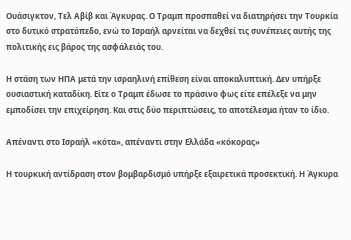Ουάσιγκτον, Τελ Αβίβ και Άγκυρας. Ο Τραμπ προσπαθεί να διατηρήσει την Τουρκία στο δυτικό στρατόπεδο, ενώ το Ισραήλ αρνείται να δεχθεί τις συνέπειες αυτής της πολιτικής εις βάρος της ασφάλειάς του.

Η στάση των ΗΠΑ μετά την ισραηλινή επίθεση είναι αποκαλυπτική. Δεν υπήρξε ουσιαστική καταδίκη. Είτε ο Τραμπ έδωσε το πράσινο φως είτε επέλεξε να μην εμποδίσει την επιχείρηση. Και στις δύο περιπτώσεις, το αποτέλεσμα ήταν το ίδιο.

Απέναντι στο Ισραήλ «κότα», απέναντι στην Ελλάδα «κόκορας»

Η τουρκική αντίδραση στον βομβαρδισμό υπήρξε εξαιρετικά προσεκτική. Η Άγκυρα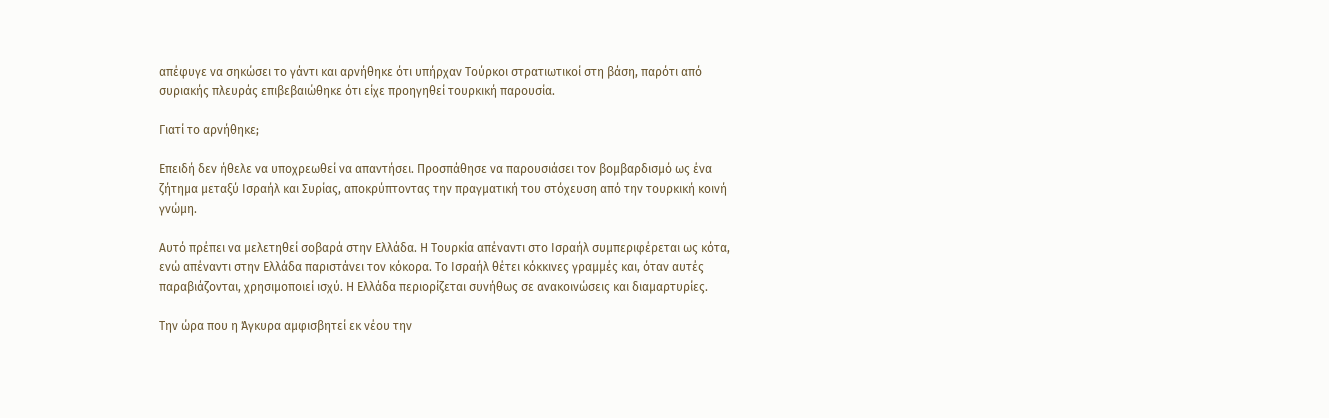απέφυγε να σηκώσει το γάντι και αρνήθηκε ότι υπήρχαν Τούρκοι στρατιωτικοί στη βάση, παρότι από συριακής πλευράς επιβεβαιώθηκε ότι είχε προηγηθεί τουρκική παρουσία.

Γιατί το αρνήθηκε;

Επειδή δεν ήθελε να υποχρεωθεί να απαντήσει. Προσπάθησε να παρουσιάσει τον βομβαρδισμό ως ένα ζήτημα μεταξύ Ισραήλ και Συρίας, αποκρύπτοντας την πραγματική του στόχευση από την τουρκική κοινή γνώμη.

Αυτό πρέπει να μελετηθεί σοβαρά στην Ελλάδα. Η Τουρκία απέναντι στο Ισραήλ συμπεριφέρεται ως κότα, ενώ απέναντι στην Ελλάδα παριστάνει τον κόκορα. Το Ισραήλ θέτει κόκκινες γραμμές και, όταν αυτές παραβιάζονται, χρησιμοποιεί ισχύ. Η Ελλάδα περιορίζεται συνήθως σε ανακοινώσεις και διαμαρτυρίες.

Την ώρα που η Άγκυρα αμφισβητεί εκ νέου την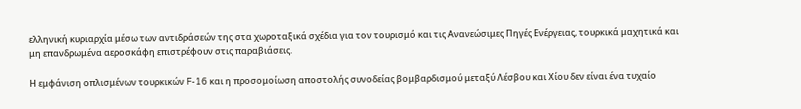ελληνική κυριαρχία μέσω των αντιδράσεών της στα χωροταξικά σχέδια για τον τουρισμό και τις Ανανεώσιμες Πηγές Ενέργειας, τουρκικά μαχητικά και μη επανδρωμένα αεροσκάφη επιστρέφουν στις παραβιάσεις.

Η εμφάνιση οπλισμένων τουρκικών F-16 και η προσομοίωση αποστολής συνοδείας βομβαρδισμού μεταξύ Λέσβου και Χίου δεν είναι ένα τυχαίο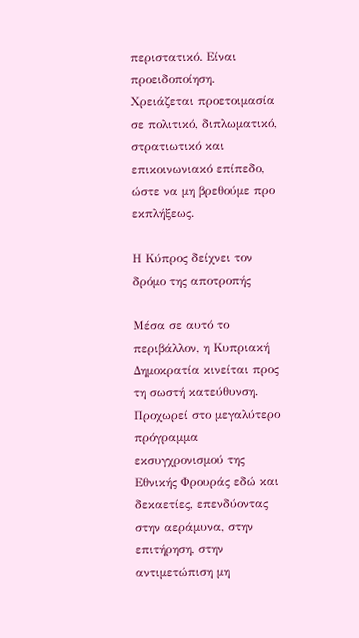περιστατικό. Είναι προειδοποίηση. Χρειάζεται προετοιμασία σε πολιτικό, διπλωματικό, στρατιωτικό και επικοινωνιακό επίπεδο, ώστε να μη βρεθούμε προ εκπλήξεως.

Η Κύπρος δείχνει τον δρόμο της αποτροπής

Μέσα σε αυτό το περιβάλλον, η Κυπριακή Δημοκρατία κινείται προς τη σωστή κατεύθυνση. Προχωρεί στο μεγαλύτερο πρόγραμμα εκσυγχρονισμού της Εθνικής Φρουράς εδώ και δεκαετίες, επενδύοντας στην αεράμυνα, στην επιτήρηση, στην αντιμετώπιση μη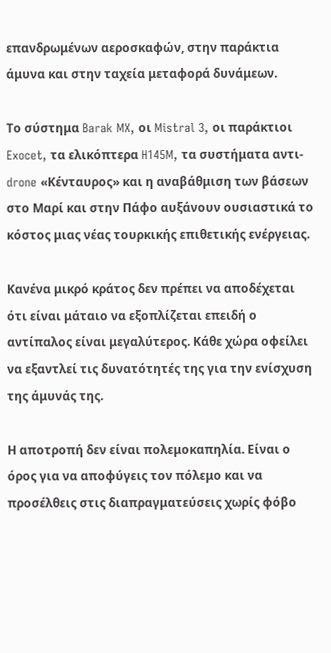επανδρωμένων αεροσκαφών, στην παράκτια άμυνα και στην ταχεία μεταφορά δυνάμεων.

Το σύστημα Barak MX, οι Mistral 3, οι παράκτιοι Exocet, τα ελικόπτερα H145M, τα συστήματα αντι-drone «Κένταυρος» και η αναβάθμιση των βάσεων στο Μαρί και στην Πάφο αυξάνουν ουσιαστικά το κόστος μιας νέας τουρκικής επιθετικής ενέργειας.

Κανένα μικρό κράτος δεν πρέπει να αποδέχεται ότι είναι μάταιο να εξοπλίζεται επειδή ο αντίπαλος είναι μεγαλύτερος. Κάθε χώρα οφείλει να εξαντλεί τις δυνατότητές της για την ενίσχυση της άμυνάς της.

Η αποτροπή δεν είναι πολεμοκαπηλία. Είναι ο όρος για να αποφύγεις τον πόλεμο και να προσέλθεις στις διαπραγματεύσεις χωρίς φόβο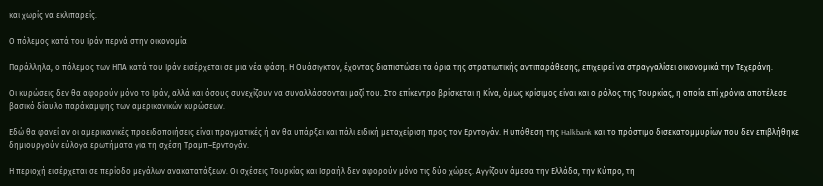και χωρίς να εκλιπαρείς.

Ο πόλεμος κατά του Ιράν περνά στην οικονομία

Παράλληλα, ο πόλεμος των ΗΠΑ κατά του Ιράν εισέρχεται σε μια νέα φάση. Η Ουάσιγκτον, έχοντας διαπιστώσει τα όρια της στρατιωτικής αντιπαράθεσης, επιχειρεί να στραγγαλίσει οικονομικά την Τεχεράνη.

Οι κυρώσεις δεν θα αφορούν μόνο το Ιράν, αλλά και όσους συνεχίζουν να συναλλάσσονται μαζί του. Στο επίκεντρο βρίσκεται η Κίνα, όμως κρίσιμος είναι και ο ρόλος της Τουρκίας, η οποία επί χρόνια αποτέλεσε βασικό δίαυλο παράκαμψης των αμερικανικών κυρώσεων.

Εδώ θα φανεί αν οι αμερικανικές προειδοποιήσεις είναι πραγματικές ή αν θα υπάρξει και πάλι ειδική μεταχείριση προς τον Ερντογάν. Η υπόθεση της Halkbank και το πρόστιμο δισεκατομμυρίων που δεν επιβλήθηκε δημιουργούν εύλογα ερωτήματα για τη σχέση Τραμπ–Ερντογάν.

Η περιοχή εισέρχεται σε περίοδο μεγάλων ανακατατάξεων. Οι σχέσεις Τουρκίας και Ισραήλ δεν αφορούν μόνο τις δύο χώρες. Αγγίζουν άμεσα την Ελλάδα, την Κύπρο, τη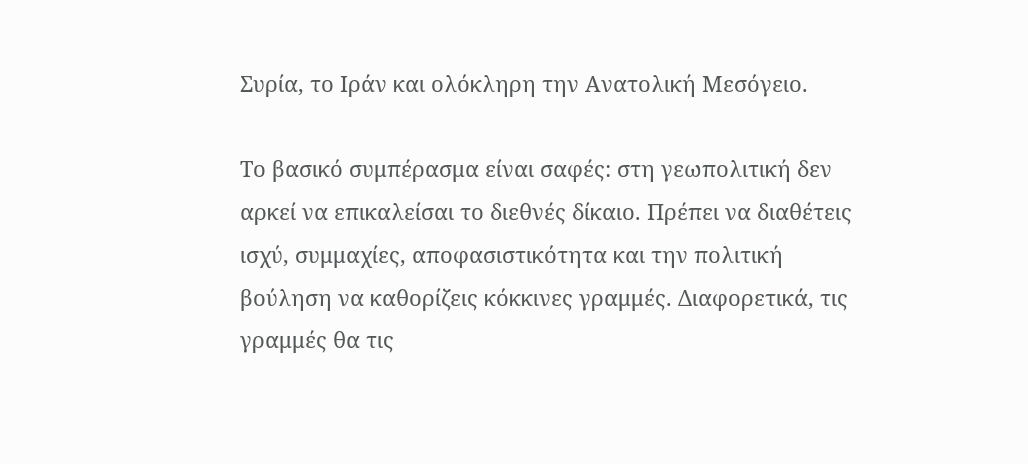Συρία, το Ιράν και ολόκληρη την Ανατολική Μεσόγειο.

Το βασικό συμπέρασμα είναι σαφές: στη γεωπολιτική δεν αρκεί να επικαλείσαι το διεθνές δίκαιο. Πρέπει να διαθέτεις ισχύ, συμμαχίες, αποφασιστικότητα και την πολιτική βούληση να καθορίζεις κόκκινες γραμμές. Διαφορετικά, τις γραμμές θα τις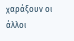χαράξουν οι άλλοι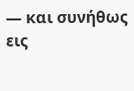— και συνήθως εις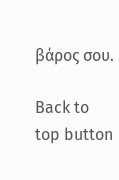βάρος σου.

Back to top button